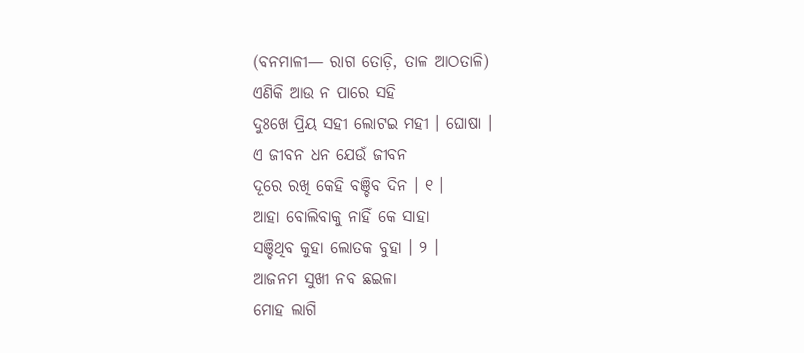(ବନମାଳୀ— ରାଗ ତୋଡ଼ି, ତାଳ ଆଠତାଳି)
ଏଣିକି ଆଉ ନ ପାରେ ସହି
ଦୁଃଖେ ପ୍ରିୟ ସହୀ ଲୋଟଇ ମହୀ । ଘୋଷା ।
ଏ ଜୀବନ ଧନ ଯେଉଁ ଜୀବନ
ଦୂରେ ରଖି କେହି ବଞ୍ଚିବ ଦିନ । ୧ ।
ଆହା ବୋଲିବାକୁ ନାହିଁ କେ ସାହା
ସଞ୍ଚିଥିବ କୁହା ଲୋତକ ବୁହା । ୨ ।
ଆଜନମ ସୁଖୀ ନବ ଛଇଳା
ମୋହ ଲାଗି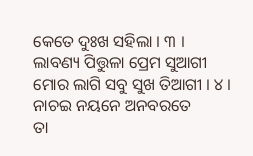କେତେ ଦୁଃଖ ସହିଲା । ୩ ।
ଲାବଣ୍ୟ ପିତ୍ତୁଳା ପ୍ରେମ ସୁଆଗୀ
ମୋର ଲାଗି ସବୁ ସୁଖ ତିଆଗୀ । ୪ ।
ନାଚଇ ନୟନେ ଅନବରତେ
ତା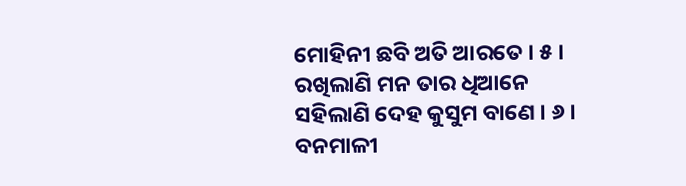ମୋହିନୀ ଛବି ଅତି ଆରତେ । ୫ ।
ରଖିଲାଣି ମନ ତାର ଧିଆନେ
ସହିଲାଣି ଦେହ କୁସୁମ ବାଣେ । ୬ ।
ବନମାଳୀ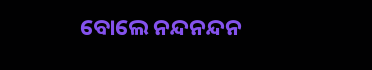ବୋଲେ ନନ୍ଦନନ୍ଦନ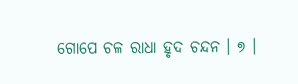ଗୋପେ ଚଳ ରାଧା ହୃଦ ଚନ୍ଦନ । ୭ ।